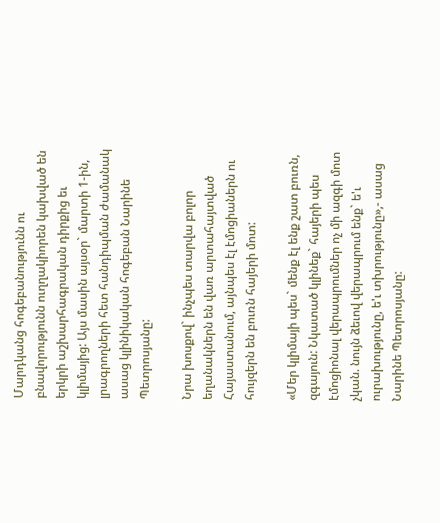Մարդկանց հոգեբանությունն ու բնավորությունն ուղղակիորեն կախված են երկրի աշխարհագրական դիրքից եւ կլիմայից: Այս մասին այսօր` մարտի 1-ին, լրագրողների հետ հանդիպման ժամանակ ասաց կլինիկական հոգեբան Նարինե Պետրոսյանը:

Նրա խոսքով` ինչպես տարվա բոլոր եղանակներն են վառ արտահայտված Հայաստանում, այնպես էլ էմոցիաներն ու հույզերն են բուռն հայերի մոտ:

«Մեր կլիմայի պես` մենք էլ ենք շատ բուռն, զգայուն: Նկատած կլինեք` հայերի պես էմոցիոնալ վերապրումներ ոչ մի ազգի մոտ չկան. նույն ձեւով վերապրում ենք` ե'ւ ուրախությունը, ե'ւ տխրությունը»,- ասաց Նարինե Պետրոսյանը: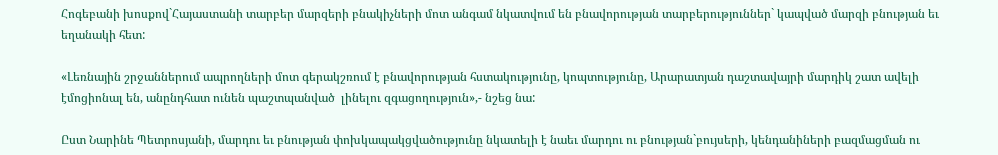Հոգեբանի խոսքով`Հայաստանի տարբեր մարզերի բնակիչների մոտ անգամ նկատվում են բնավորության տարբերություններ` կապված մարզի բնության եւ եղանակի հետ:

«Լեռնային շրջաններում ապրողների մոտ գերակշռում է բնավորության հստակությունը, կոպտությունը, Արարատյան դաշտավայրի մարդիկ շատ ավելի էմոցիոնալ են, անընդհատ ունեն պաշտպանված  լինելու զգացողություն»,- նշեց նա:

Ըստ Նարինե Պետրոսյանի, մարդու եւ բնության փոխկապակցվածությունը նկատելի է նաեւ մարդու ու բնության`բույսերի, կենդանիների բազմացման ու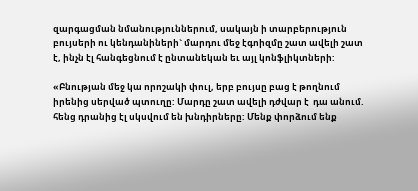զարգացման նմանություններում, սակայն ի տարբերություն բույսերի ու կենդանիների` մարդու մեջ էգոիզմը շատ ավելի շատ է, ինչն էլ հանգեցնում է ընտանեկան եւ այլ կոնֆլիկտների:

«Բնության մեջ կա որոշակի փուլ, երբ բույսը բաց է թողնում իրենից սերված պտուղը: Մարդը շատ ավելի դժվար է  դա անում. հենց դրանից էլ սկսվում են խնդիրները: Մենք փորձում ենք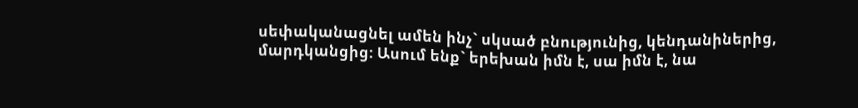սեփականացնել ամեն ինչ` սկսած բնությունից, կենդանիներից, մարդկանցից: Ասում ենք` երեխան իմն է, սա իմն է, նա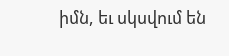իմն, եւ սկսվում են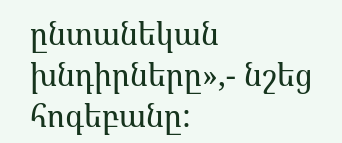ընտանեկան խնդիրները»,- նշեց հոգեբանը: